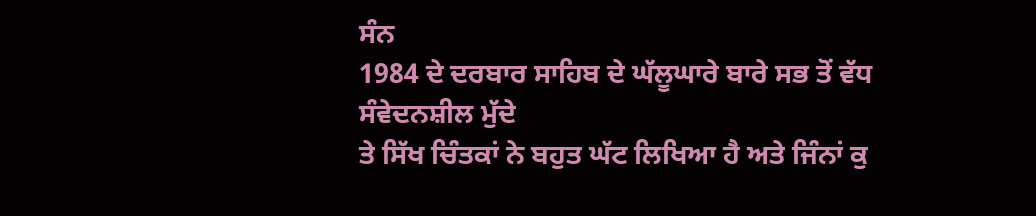ਸੰਨ
1984 ਦੇ ਦਰਬਾਰ ਸਾਹਿਬ ਦੇ ਘੱਲੂਘਾਰੇ ਬਾਰੇ ਸਭ ਤੋਂ ਵੱਧ ਸੰਵੇਦਨਸ਼ੀਲ ਮੁੱਦੇ
ਤੇ ਸਿੱਖ ਚਿੰਤਕਾਂ ਨੇ ਬਹੁਤ ਘੱਟ ਲਿਖਿਆ ਹੈ ਅਤੇ ਜਿੰਨਾਂ ਕੁ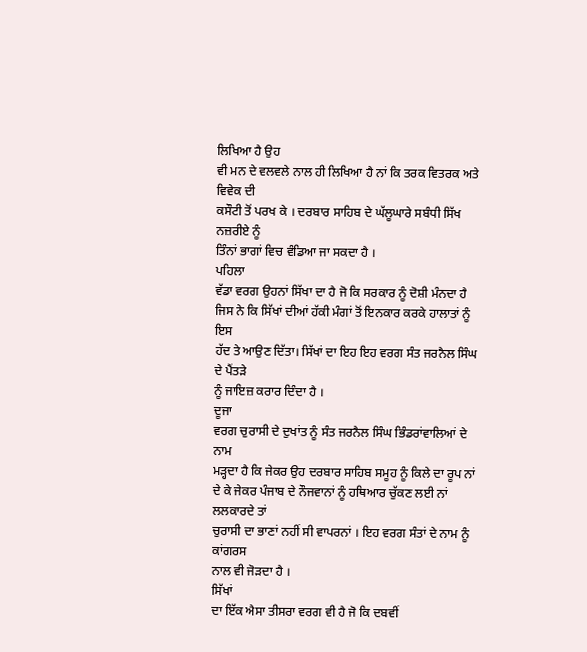ਲਿਖਿਆ ਹੈ ਉਹ
ਵੀ ਮਨ ਦੇ ਵਲਵਲੇ ਨਾਲ ਹੀ ਲਿਖਿਆ ਹੈ ਨਾਂ ਕਿ ਤਰਕ ਵਿਤਰਕ ਅਤੇ ਵਿਵੇਕ ਦੀ
ਕਸੌਟੀ ਤੋਂ ਪਰਖ ਕੇ । ਦਰਬਾਰ ਸਾਹਿਬ ਦੇ ਘੱਲੂਘਾਰੇ ਸਬੰਧੀ ਸਿੱਖ ਨਜ਼ਰੀਏ ਨੂੰ
ਤਿੰਨਾਂ ਭਾਗਾਂ ਵਿਚ ਵੰਡਿਆ ਜਾ ਸਕਦਾ ਹੈ ।
ਪਹਿਲਾ
ਵੱਡਾ ਵਰਗ ਉਹਨਾਂ ਸਿੱਖਾ ਦਾ ਹੈ ਜੋ ਕਿ ਸਰਕਾਰ ਨੂੰ ਦੋਸ਼ੀ ਮੰਨਦਾ ਹੈ
ਜਿਸ ਨੇ ਕਿ ਸਿੱਖਾਂ ਦੀਆਂ ਹੱਕੀ ਮੰਗਾਂ ਤੋਂ ਇਨਕਾਰ ਕਰਕੇ ਹਾਲਾਤਾਂ ਨੂੰ ਇਸ
ਹੱਦ ਤੇ ਆਉਣ ਦਿੱਤਾ। ਸਿੱਖਾਂ ਦਾ ਇਹ ਇਹ ਵਰਗ ਸੰਤ ਜਰਨੈਲ ਸਿੰਘ ਦੇ ਪੈਂਤੜੇ
ਨੂੰ ਜਾਇਜ਼ ਕਰਾਰ ਦਿੰਦਾ ਹੈ ।
ਦੂਜਾ
ਵਰਗ ਚੁਰਾਸੀ ਦੇ ਦੁਖਾਂਤ ਨੂੰ ਸੰਤ ਜਰਨੈਲ ਸਿੰਘ ਭਿੰਡਰਾਂਵਾਲਿਆਂ ਦੇ ਨਾਮ
ਮੜ੍ਹਦਾ ਹੈ ਕਿ ਜੇਕਰ ਉਹ ਦਰਬਾਰ ਸਾਹਿਬ ਸਮੂਹ ਨੂੰ ਕਿਲੇ ਦਾ ਰੂਪ ਨਾਂ
ਦੇ ਕੇ ਜੇਕਰ ਪੰਜਾਬ ਦੇ ਨੌਜਵਾਨਾਂ ਨੂੰ ਹਥਿਆਰ ਚੁੱਕਣ ਲਈ ਨਾਂ ਲਲਕਾਰਦੇ ਤਾਂ
ਚੁਰਾਸੀ ਦਾ ਭਾਣਾਂ ਨਹੀਂ ਸੀ ਵਾਪਰਨਾਂ । ਇਹ ਵਰਗ ਸੰਤਾਂ ਦੇ ਨਾਮ ਨੂੰ ਕਾਂਗਰਸ
ਨਾਲ ਵੀ ਜੋੜਦਾ ਹੈ ।
ਸਿੱਖਾਂ
ਦਾ ਇੱਕ ਐਸਾ ਤੀਸਰਾ ਵਰਗ ਵੀ ਹੈ ਜੋ ਕਿ ਦਬਵੀਂ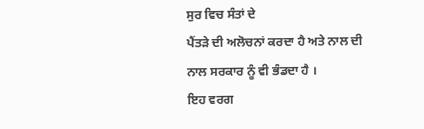ਸੁਰ ਵਿਚ ਸੰਤਾਂ ਦੇ
ਪੈਂਤੜੇ ਦੀ ਅਲੋਚਨਾਂ ਕਰਦਾ ਹੈ ਅਤੇ ਨਾਲ ਦੀ ਨਾਲ ਸਰਕਾਰ ਨੂੰ ਵੀ ਭੰਡਦਾ ਹੈ ।
ਇਹ ਵਰਗ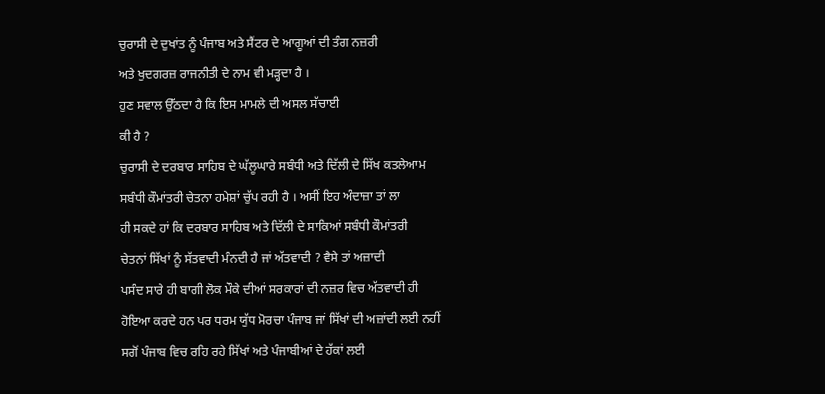ਚੁਰਾਸੀ ਦੇ ਦੁਖਾਂਤ ਨੂੰ ਪੰਜਾਬ ਅਤੇ ਸੈਂਟਰ ਦੇ ਆਗੂਆਂ ਦੀ ਤੰਗ ਨਜ਼ਰੀ
ਅਤੇ ਖੁਦਗਰਜ਼ ਰਾਜਨੀਤੀ ਦੇ ਨਾਮ ਵੀ ਮੜ੍ਹਦਾ ਹੈ ।
ਹੁਣ ਸਵਾਲ ਉੱਠਦਾ ਹੈ ਕਿ ਇਸ ਮਾਮਲੇ ਦੀ ਅਸਲ ਸੱਚਾਈ
ਕੀ ਹੈ ?
ਚੁਰਾਸੀ ਦੇ ਦਰਬਾਰ ਸਾਹਿਬ ਦੇ ਘੱਲੂਘਾਰੇ ਸਬੰਧੀ ਅਤੇ ਦਿੱਲੀ ਦੇ ਸਿੱਖ ਕਤਲੇਆਮ
ਸਬੰਧੀ ਕੌਮਾਂਤਰੀ ਚੇਤਨਾ ਹਮੇਸ਼ਾਂ ਚੁੱਪ ਰਹੀ ਹੈ । ਅਸੀਂ ਇਹ ਅੰਦਾਜ਼ਾ ਤਾਂ ਲਾ
ਹੀ ਸਕਦੇ ਹਾਂ ਕਿ ਦਰਬਾਰ ਸਾਹਿਬ ਅਤੇ ਦਿੱਲੀ ਦੇ ਸਾਕਿਆਂ ਸਬੰਧੀ ਕੌਮਾਂਤਰੀ
ਚੇਤਨਾਂ ਸਿੱਖਾਂ ਨੂੰ ਸੱਤਵਾਦੀ ਮੰਨਦੀ ਹੈ ਜਾਂ ਅੱਤਵਾਦੀ ? ਵੈਸੇ ਤਾਂ ਅਜ਼ਾਦੀ
ਪਸੰਦ ਸਾਰੇ ਹੀ ਬਾਗੀ ਲੋਕ ਮੌਕੇ ਦੀਆਂ ਸਰਕਾਰਾਂ ਦੀ ਨਜ਼ਰ ਵਿਚ ਅੱਤਵਾਦੀ ਹੀ
ਹੋਇਆ ਕਰਦੇ ਹਨ ਪਰ ਧਰਮ ਯੁੱਧ ਮੋਰਚਾ ਪੰਜਾਬ ਜਾਂ ਸਿੱਖਾਂ ਦੀ ਅਜ਼ਾਂਦੀ ਲਈ ਨਹੀਂ
ਸਗੋਂ ਪੰਜਾਬ ਵਿਚ ਰਹਿ ਰਹੇ ਸਿੱਖਾਂ ਅਤੇ ਪੰਜਾਬੀਆਂ ਦੇ ਹੱਕਾਂ ਲਈ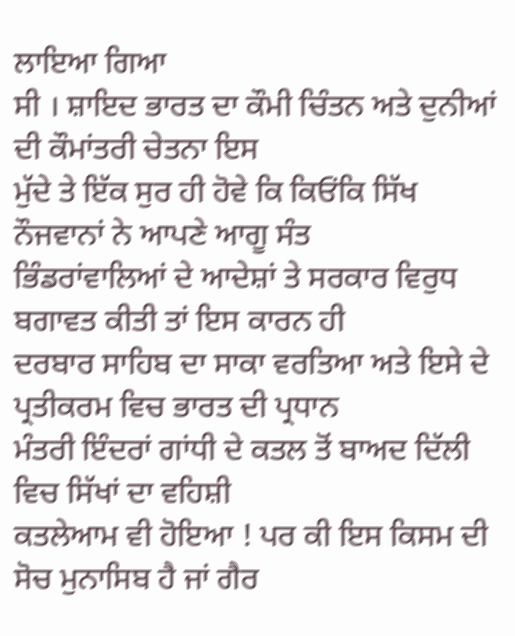ਲਾਇਆ ਗਿਆ
ਸੀ । ਸ਼ਾਇਦ ਭਾਰਤ ਦਾ ਕੌਮੀ ਚਿੰਤਨ ਅਤੇ ਦੁਨੀਆਂ ਦੀ ਕੌਮਾਂਤਰੀ ਚੇਤਨਾ ਇਸ
ਮੁੱਦੇ ਤੇ ਇੱਕ ਸੁਰ ਹੀ ਹੋਵੇ ਕਿ ਕਿਓਂਕਿ ਸਿੱਖ ਨੌਜਵਾਨਾਂ ਨੇ ਆਪਣੇ ਆਗੂ ਸੰਤ
ਭਿੰਡਰਾਂਵਾਲਿਆਂ ਦੇ ਆਦੇਸ਼ਾਂ ਤੇ ਸਰਕਾਰ ਵਿਰੁਧ ਬਗਾਵਤ ਕੀਤੀ ਤਾਂ ਇਸ ਕਾਰਨ ਹੀ
ਦਰਬਾਰ ਸਾਹਿਬ ਦਾ ਸਾਕਾ ਵਰਤਿਆ ਅਤੇ ਇਸੇ ਦੇ ਪ੍ਰਤੀਕਰਮ ਵਿਚ ਭਾਰਤ ਦੀ ਪ੍ਰਧਾਨ
ਮੰਤਰੀ ਇੰਦਰਾਂ ਗਾਂਧੀ ਦੇ ਕਤਲ ਤੋਂ ਬਾਅਦ ਦਿੱਲੀ ਵਿਚ ਸਿੱਖਾਂ ਦਾ ਵਹਿਸ਼ੀ
ਕਤਲੇਆਮ ਵੀ ਹੋਇਆ ! ਪਰ ਕੀ ਇਸ ਕਿਸਮ ਦੀ ਸੋਚ ਮੁਨਾਸਿਬ ਹੈ ਜਾਂ ਗੈਰ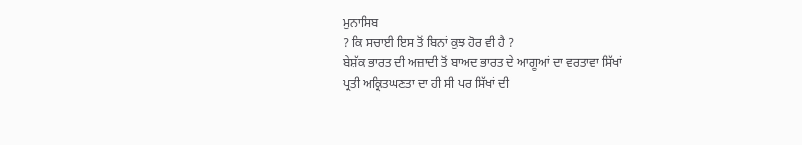ਮੁਨਾਸਿਬ
? ਕਿ ਸਚਾਈ ਇਸ ਤੋਂ ਬਿਨਾਂ ਕੁਝ ਹੋਰ ਵੀ ਹੈ ?
ਬੇਸ਼ੱਕ ਭਾਰਤ ਦੀ ਅਜ਼ਾਦੀ ਤੋਂ ਬਾਅਦ ਭਾਰਤ ਦੇ ਆਗੂਆਂ ਦਾ ਵਰਤਾਵਾ ਸਿੱਖਾਂ
ਪ੍ਰਤੀ ਅਕ੍ਰਿਤਘਣਤਾ ਦਾ ਹੀ ਸੀ ਪਰ ਸਿੱਖਾਂ ਦੀ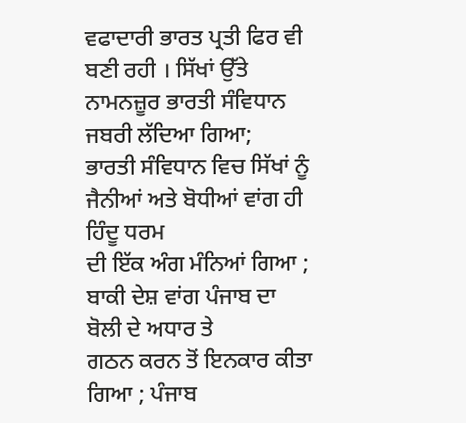ਵਫਾਦਾਰੀ ਭਾਰਤ ਪ੍ਰਤੀ ਫਿਰ ਵੀ
ਬਣੀ ਰਹੀ । ਸਿੱਖਾਂ ਉੱਤੇ ਨਾਮਨਜ਼ੂਰ ਭਾਰਤੀ ਸੰਵਿਧਾਨ ਜਬਰੀ ਲੱਦਿਆ ਗਿਆ;
ਭਾਰਤੀ ਸੰਵਿਧਾਨ ਵਿਚ ਸਿੱਖਾਂ ਨੂੰ ਜੈਨੀਆਂ ਅਤੇ ਬੋਧੀਆਂ ਵਾਂਗ ਹੀ ਹਿੰਦੂ ਧਰਮ
ਦੀ ਇੱਕ ਅੰਗ ਮੰਨਿਆਂ ਗਿਆ ; ਬਾਕੀ ਦੇਸ਼ ਵਾਂਗ ਪੰਜਾਬ ਦਾ ਬੋਲੀ ਦੇ ਅਧਾਰ ਤੇ
ਗਠਨ ਕਰਨ ਤੋਂ ਇਨਕਾਰ ਕੀਤਾ ਗਿਆ ; ਪੰਜਾਬ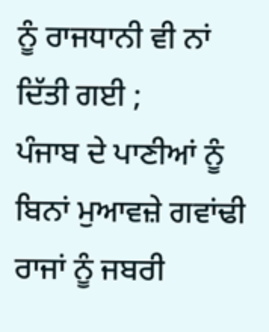ਨੂੰ ਰਾਜਧਾਨੀ ਵੀ ਨਾਂ ਦਿੱਤੀ ਗਈ ;
ਪੰਜਾਬ ਦੇ ਪਾਣੀਆਂ ਨੂੰ ਬਿਨਾਂ ਮੁਆਵਜ਼ੇ ਗਵਾਂਢੀ ਰਾਜਾਂ ਨੂੰ ਜਬਰੀ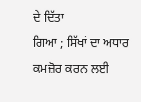ਦੇ ਦਿੱਤਾ
ਗਿਆ ; ਸਿੱਖਾਂ ਦਾ ਅਧਾਰ ਕਮਜ਼ੋਰ ਕਰਨ ਲਈ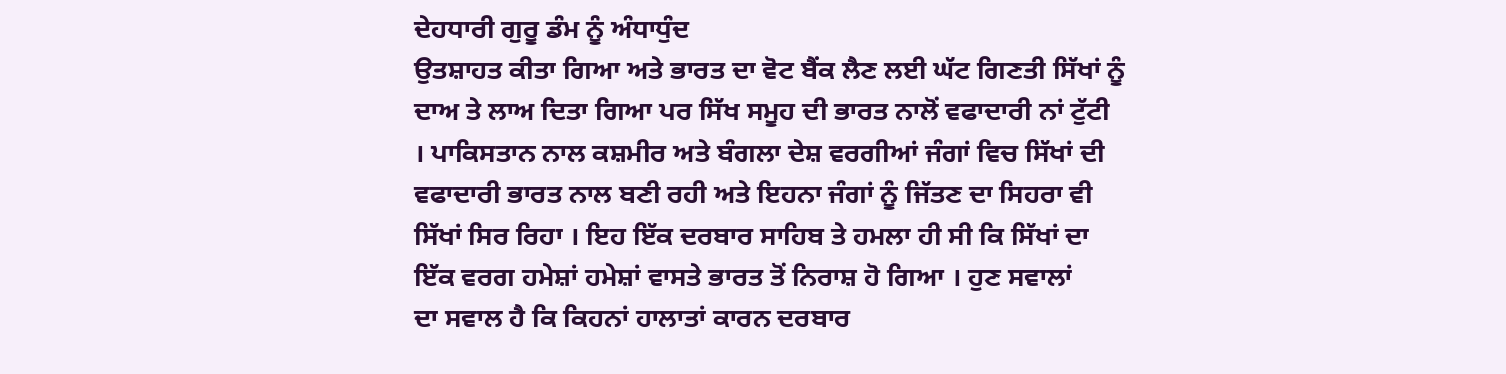ਦੇਹਧਾਰੀ ਗੁਰੂ ਡੰਮ ਨੂੰ ਅੰਧਾਧੁੰਦ
ਉਤਸ਼ਾਹਤ ਕੀਤਾ ਗਿਆ ਅਤੇ ਭਾਰਤ ਦਾ ਵੋਟ ਬੈਂਕ ਲੈਣ ਲਈ ਘੱਟ ਗਿਣਤੀ ਸਿੱਖਾਂ ਨੂੰ
ਦਾਅ ਤੇ ਲਾਅ ਦਿਤਾ ਗਿਆ ਪਰ ਸਿੱਖ ਸਮੂਹ ਦੀ ਭਾਰਤ ਨਾਲੋਂ ਵਫਾਦਾਰੀ ਨਾਂ ਟੁੱਟੀ
। ਪਾਕਿਸਤਾਨ ਨਾਲ ਕਸ਼ਮੀਰ ਅਤੇ ਬੰਗਲਾ ਦੇਸ਼ ਵਰਗੀਆਂ ਜੰਗਾਂ ਵਿਚ ਸਿੱਖਾਂ ਦੀ
ਵਫਾਦਾਰੀ ਭਾਰਤ ਨਾਲ ਬਣੀ ਰਹੀ ਅਤੇ ਇਹਨਾ ਜੰਗਾਂ ਨੂੰ ਜਿੱਤਣ ਦਾ ਸਿਹਰਾ ਵੀ
ਸਿੱਖਾਂ ਸਿਰ ਰਿਹਾ । ਇਹ ਇੱਕ ਦਰਬਾਰ ਸਾਹਿਬ ਤੇ ਹਮਲਾ ਹੀ ਸੀ ਕਿ ਸਿੱਖਾਂ ਦਾ
ਇੱਕ ਵਰਗ ਹਮੇਸ਼ਾਂ ਹਮੇਸ਼ਾਂ ਵਾਸਤੇ ਭਾਰਤ ਤੋਂ ਨਿਰਾਸ਼ ਹੋ ਗਿਆ । ਹੁਣ ਸਵਾਲਾਂ
ਦਾ ਸਵਾਲ ਹੈ ਕਿ ਕਿਹਨਾਂ ਹਾਲਾਤਾਂ ਕਾਰਨ ਦਰਬਾਰ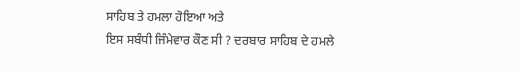ਸਾਹਿਬ ਤੇ ਹਮਲਾ ਹੋਇਆ ਅਤੇ
ਇਸ ਸਬੰਧੀ ਜਿੰਮੇਵਾਰ ਕੌਣ ਸੀ ? ਦਰਬਾਰ ਸਾਹਿਬ ਦੇ ਹਮਲੇ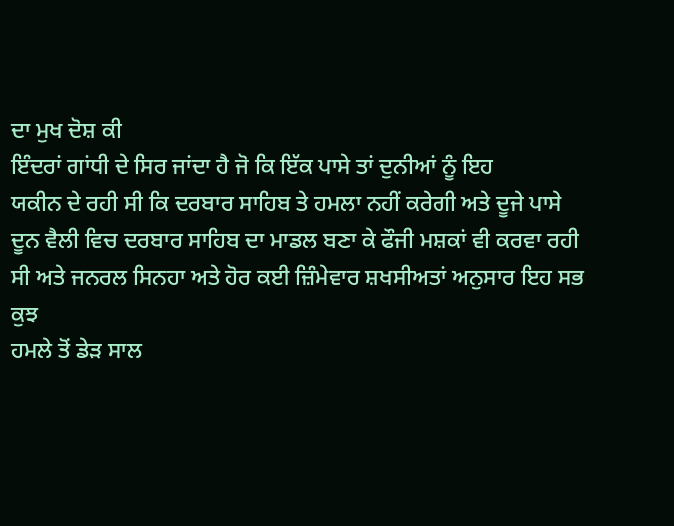ਦਾ ਮੁਖ ਦੋਸ਼ ਕੀ
ਇੰਦਰਾਂ ਗਾਂਧੀ ਦੇ ਸਿਰ ਜਾਂਦਾ ਹੈ ਜੋ ਕਿ ਇੱਕ ਪਾਸੇ ਤਾਂ ਦੁਨੀਆਂ ਨੂੰ ਇਹ
ਯਕੀਨ ਦੇ ਰਹੀ ਸੀ ਕਿ ਦਰਬਾਰ ਸਾਹਿਬ ਤੇ ਹਮਲਾ ਨਹੀਂ ਕਰੇਗੀ ਅਤੇ ਦੂਜੇ ਪਾਸੇ
ਦੂਨ ਵੈਲੀ ਵਿਚ ਦਰਬਾਰ ਸਾਹਿਬ ਦਾ ਮਾਡਲ ਬਣਾ ਕੇ ਫੌਜੀ ਮਸ਼ਕਾਂ ਵੀ ਕਰਵਾ ਰਹੀ
ਸੀ ਅਤੇ ਜਨਰਲ ਸਿਨਹਾ ਅਤੇ ਹੋਰ ਕਈ ਜ਼ਿੰਮੇਵਾਰ ਸ਼ਖਸੀਅਤਾਂ ਅਨੁਸਾਰ ਇਹ ਸਭ ਕੁਝ
ਹਮਲੇ ਤੋਂ ਡੇੜ ਸਾਲ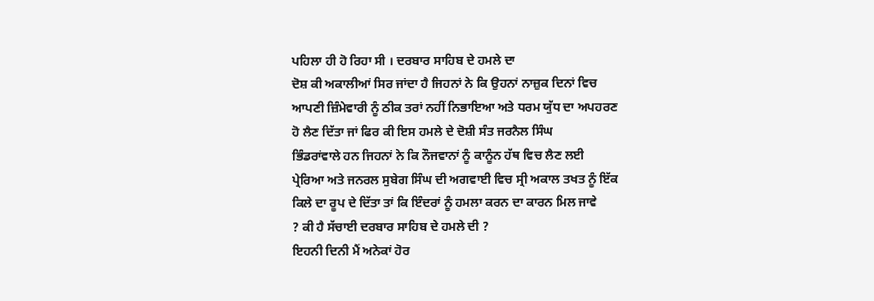ਪਹਿਲਾ ਹੀ ਹੋ ਰਿਹਾ ਸੀ । ਦਰਬਾਰ ਸਾਹਿਬ ਦੇ ਹਮਲੇ ਦਾ
ਦੋਸ਼ ਕੀ ਅਕਾਲੀਆਂ ਸਿਰ ਜਾਂਦਾ ਹੈ ਜਿਹਨਾਂ ਨੇ ਕਿ ਉਹਨਾਂ ਨਾਜ਼ੁਕ ਦਿਨਾਂ ਵਿਚ
ਆਪਣੀ ਜ਼ਿੰਮੇਵਾਰੀ ਨੂੰ ਠੀਕ ਤਰਾਂ ਨਹੀਂ ਨਿਭਾਇਆ ਅਤੇ ਧਰਮ ਯੁੱਧ ਦਾ ਅਪਹਰਣ
ਹੋ ਲੈਣ ਦਿੱਤਾ ਜਾਂ ਫਿਰ ਕੀ ਇਸ ਹਮਲੇ ਦੇ ਦੋਸ਼ੀ ਸੰਤ ਜਰਨੈਲ ਸਿੰਘ
ਭਿੰਡਰਾਂਵਾਲੇ ਹਨ ਜਿਹਨਾਂ ਨੇ ਕਿ ਨੌਜਵਾਨਾਂ ਨੂੰ ਕਾਨੂੰਨ ਹੱਥ ਵਿਚ ਲੈਣ ਲਈ
ਪ੍ਰੇਰਿਆ ਅਤੇ ਜਨਰਲ ਸੁਬੇਗ ਸਿੰਘ ਦੀ ਅਗਵਾਈ ਵਿਚ ਸ੍ਰੀ ਅਕਾਲ ਤਖਤ ਨੂੰ ਇੱਕ
ਕਿਲੇ ਦਾ ਰੂਪ ਦੇ ਦਿੱਤਾ ਤਾਂ ਕਿ ਇੰਦਰਾਂ ਨੂੰ ਹਮਲਾ ਕਰਨ ਦਾ ਕਾਰਨ ਮਿਲ ਜਾਵੇ
? ਕੀ ਹੈ ਸੱਚਾਈ ਦਰਬਾਰ ਸਾਹਿਬ ਦੇ ਹਮਲੇ ਦੀ ?
ਇਹਨੀ ਦਿਨੀ ਮੈਂ ਅਨੇਕਾਂ ਹੋਰ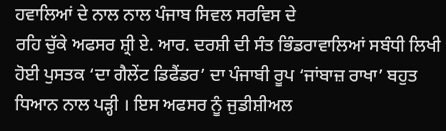ਹਵਾਲਿਆਂ ਦੇ ਨਾਲ ਨਾਲ ਪੰਜਾਬ ਸਿਵਲ ਸਰਵਿਸ ਦੇ
ਰਹਿ ਚੁੱਕੇ ਅਫਸਰ ਸ਼੍ਰੀ ਏ. ਆਰ. ਦਰਸ਼ੀ ਦੀ ਸੰਤ ਭਿੰਡਰਾਵਾਲਿਆਂ ਸਬੰਧੀ ਲਿਖੀ
ਹੋਈ ਪੁਸਤਕ ‘ਦਾ ਗੈਲੇਂਟ ਡਿਫੈਂਡਰ’ ਦਾ ਪੰਜਾਬੀ ਰੂਪ ‘ਜਾਂਬਾਜ਼ ਰਾਖਾ’ ਬਹੁਤ
ਧਿਆਨ ਨਾਲ ਪੜ੍ਹੀ । ਇਸ ਅਫਸਰ ਨੂੰ ਜੁਡੀਸ਼ੀਅਲ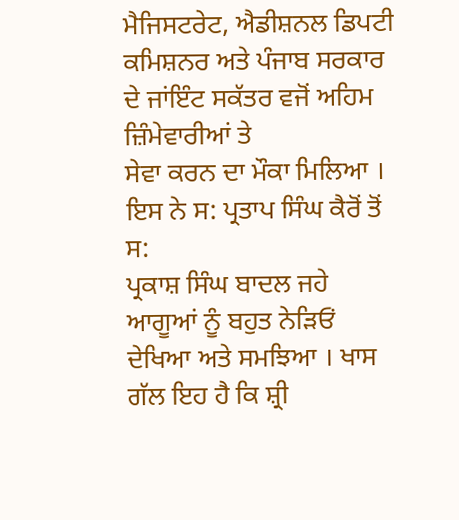ਮੈਜਿਸਟਰੇਟ, ਐਡੀਸ਼ਨਲ ਡਿਪਟੀ
ਕਮਿਸ਼ਨਰ ਅਤੇ ਪੰਜਾਬ ਸਰਕਾਰ ਦੇ ਜਾਂਇੰਟ ਸਕੱਤਰ ਵਜੋਂ ਅਹਿਮ ਜ਼ਿੰਮੇਵਾਰੀਆਂ ਤੇ
ਸੇਵਾ ਕਰਨ ਦਾ ਮੌਕਾ ਮਿਲਿਆ । ਇਸ ਨੇ ਸ: ਪ੍ਰਤਾਪ ਸਿੰਘ ਕੈਰੋਂ ਤੋਂ ਸ:
ਪ੍ਰਕਾਸ਼ ਸਿੰਘ ਬਾਦਲ ਜਹੇ ਆਗੂਆਂ ਨੂੰ ਬਹੁਤ ਨੇੜਿਓਂ ਦੇਖਿਆ ਅਤੇ ਸਮਝਿਆ । ਖਾਸ
ਗੱਲ ਇਹ ਹੈ ਕਿ ਸ਼੍ਰੀ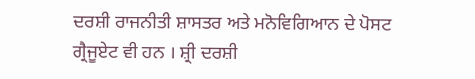ਦਰਸ਼ੀ ਰਾਜਨੀਤੀ ਸ਼ਾਸਤਰ ਅਤੇ ਮਨੋਵਿਗਿਆਨ ਦੇ ਪੋਸਟ
ਗ੍ਰੈਜੂਏਟ ਵੀ ਹਨ । ਸ਼੍ਰੀ ਦਰਸ਼ੀ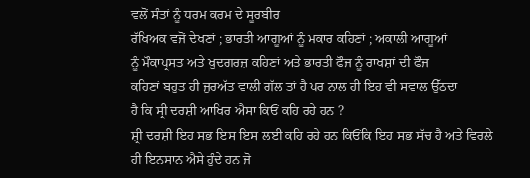ਵਲੋਂ ਸੰਤਾਂ ਨੂੰ ਧਰਮ ਕਰਮ ਦੇ ਸੂਰਬੀਰ
ਰੱਖਿਅਕ ਵਜੋਂ ਦੇਖਣਾਂ ; ਭਾਰਤੀ ਆਗੂਆਂ ਨੂੰ ਮਕਾਰ ਕਹਿਣਾਂ ; ਅਕਾਲੀ ਆਗੂਆਂ
ਨੂੰ ਮੌਕਾਪ੍ਰਸਤ ਅਤੇ ਖੁਦਗਰਜ਼ ਕਹਿਣਾਂ ਅਤੇ ਭਾਰਤੀ ਫੌਜ ਨੂੰ ਰਾਖਸ਼ਾਂ ਦੀ ਫੌਜ
ਕਹਿਣਾਂ ਬਹੁਤ ਹੀ ਜੁਰਅੱਤ ਵਾਲੀ ਗੱਲ ਤਾਂ ਹੈ ਪਰ ਨਾਲ ਹੀ ਇਹ ਵੀ ਸਵਾਲ ਉੱਠਦਾ
ਹੈ ਕਿ ਸ੍ਰੀ ਦਰਸ਼ੀ ਆਖਿਰ ਐਸਾ ਕਿਓਂ ਕਹਿ ਰਹੇ ਹਨ ?
ਸ਼੍ਰੀ ਦਰਸ਼ੀ ਇਹ ਸਭ ਇਸ ਇਸ ਲਈ ਕਹਿ ਰਹੇ ਹਨ ਕਿਓਂਕਿ ਇਹ ਸਭ ਸੱਚ ਹੈ ਅਤੇ ਵਿਰਲੇ
ਹੀ ਇਨਸਾਨ ਐਸੇ ਹੁੰਦੇ ਹਨ ਜੋ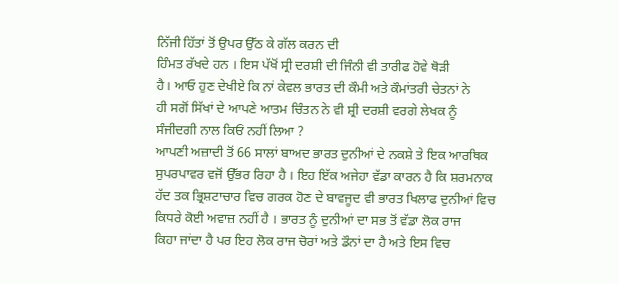ਨਿੱਜੀ ਹਿੱਤਾਂ ਤੋਂ ਉਪਰ ਉੱਠ ਕੇ ਗੱਲ ਕਰਨ ਦੀ
ਹਿੰਮਤ ਰੱਖਦੇ ਹਨ । ਇਸ ਪੱਖੋਂ ਸ੍ਰੀ ਦਰਸ਼ੀ ਦੀ ਜਿੰਨੀ ਵੀ ਤਾਰੀਫ ਹੋਵੇ ਥੋੜੀ
ਹੈ। ਆਓ ਹੁਣ ਦੇਖੀਏ ਕਿ ਨਾਂ ਕੇਵਲ ਭਾਰਤ ਦੀ ਕੌਮੀ ਅਤੇ ਕੌਮਾਂਤਰੀ ਚੇਤਨਾਂ ਨੇ
ਹੀ ਸਗੋਂ ਸਿੱਖਾਂ ਦੇ ਆਪਣੇ ਆਤਮ ਚਿੰਤਨ ਨੇ ਵੀ ਸ਼੍ਰੀ ਦਰਸ਼ੀ ਵਰਗੇ ਲੇਖਕ ਨੂੰ
ਸੰਜੀਦਗੀ ਨਾਲ ਕਿਓਂ ਨਹੀਂ ਲਿਆ ?
ਆਪਣੀ ਅਜ਼ਾਦੀ ਤੋਂ 66 ਸਾਲਾਂ ਬਾਅਦ ਭਾਰਤ ਦੁਨੀਆਂ ਦੇ ਨਕਸ਼ੇ ਤੇ ਇਕ ਆਰਥਿਕ
ਸੁਪਰਪਾਵਰ ਵਜੋਂ ਉੱਭਰ ਰਿਹਾ ਹੈ । ਇਹ ਇੱਕ ਅਜੇਹਾ ਵੱਡਾ ਕਾਰਨ ਹੈ ਕਿ ਸ਼ਰਮਨਾਕ
ਹੱਦ ਤਕ ਭ੍ਰਿਸ਼ਟਾਚਾਰ ਵਿਚ ਗਰਕ ਹੋਣ ਦੇ ਬਾਵਜੂਦ ਵੀ ਭਾਰਤ ਖਿਲਾਫ ਦੁਨੀਆਂ ਵਿਚ
ਕਿਧਰੇ ਕੋਈ ਅਵਾਜ਼ ਨਹੀਂ ਹੈ । ਭਾਰਤ ਨੂੰ ਦੁਨੀਆਂ ਦਾ ਸਭ ਤੋਂ ਵੱਡਾ ਲੋਕ ਰਾਜ
ਕਿਹਾ ਜਾਂਦਾ ਹੈ ਪਰ ਇਹ ਲੋਕ ਰਾਜ ਚੋਰਾਂ ਅਤੇ ਡੌਨਾਂ ਦਾ ਹੈ ਅਤੇ ਇਸ ਵਿਚ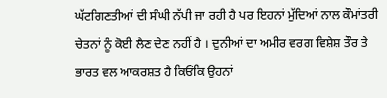ਘੱਟਗਿਣਤੀਆਂ ਦੀ ਸੰਘੀ ਨੱਪੀ ਜਾ ਰਹੀ ਹੈ ਪਰ ਇਹਨਾਂ ਮੁੱਦਿਆਂ ਨਾਲ ਕੌਮਾਂਤਰੀ
ਚੇਤਨਾਂ ਨੂੰ ਕੋਈ ਲੈਣ ਦੇਣ ਨਹੀਂ ਹੈ । ਦੁਨੀਆਂ ਦਾ ਅਮੀਰ ਵਰਗ ਵਿਸ਼ੇਸ਼ ਤੌਰ ਤੇ
ਭਾਰਤ ਵਲ ਆਕਰਸ਼ਤ ਹੈ ਕਿਓਂਕਿ ਉਹਨਾਂ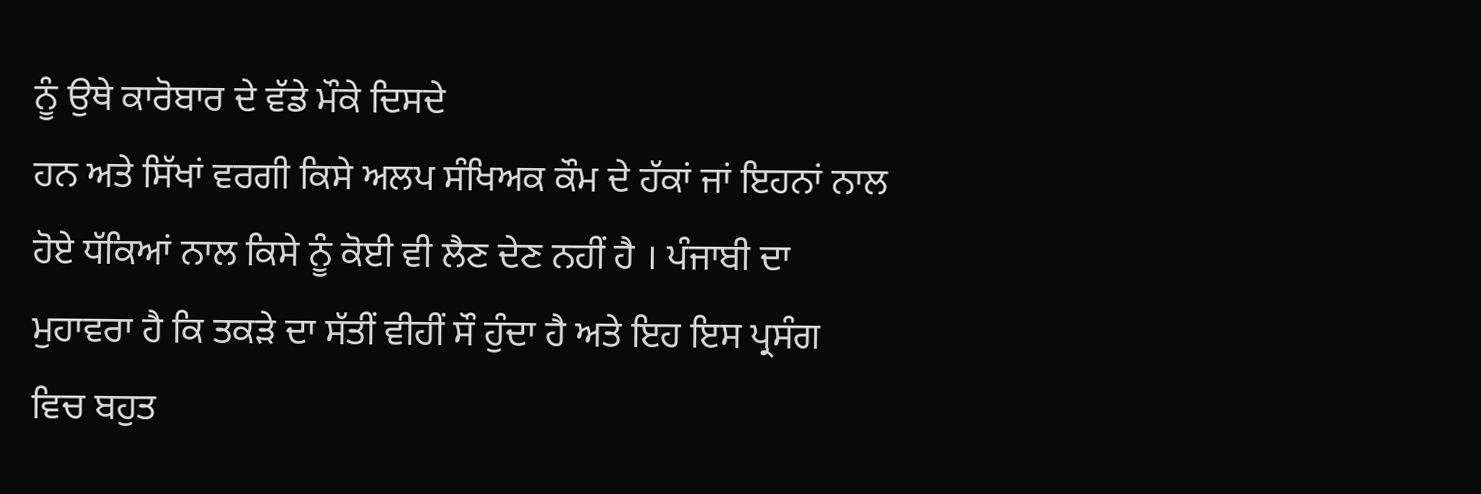ਨੂੰ ਉਥੇ ਕਾਰੋਬਾਰ ਦੇ ਵੱਡੇ ਮੌਕੇ ਦਿਸਦੇ
ਹਨ ਅਤੇ ਸਿੱਖਾਂ ਵਰਗੀ ਕਿਸੇ ਅਲਪ ਸੰਖਿਅਕ ਕੌਮ ਦੇ ਹੱਕਾਂ ਜਾਂ ਇਹਨਾਂ ਨਾਲ
ਹੋਏ ਧੱਕਿਆਂ ਨਾਲ ਕਿਸੇ ਨੂੰ ਕੋਈ ਵੀ ਲੈਣ ਦੇਣ ਨਹੀਂ ਹੈ । ਪੰਜਾਬੀ ਦਾ
ਮੁਹਾਵਰਾ ਹੈ ਕਿ ਤਕੜੇ ਦਾ ਸੱਤੀਂ ਵੀਹੀਂ ਸੌ ਹੁੰਦਾ ਹੈ ਅਤੇ ਇਹ ਇਸ ਪ੍ਰਸੰਗ
ਵਿਚ ਬਹੁਤ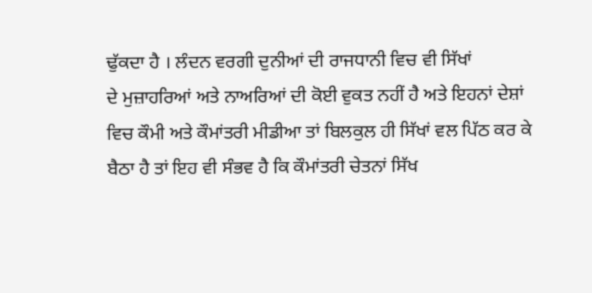ਢੁੱਕਦਾ ਹੈ । ਲੰਦਨ ਵਰਗੀ ਦੁਨੀਆਂ ਦੀ ਰਾਜਧਾਨੀ ਵਿਚ ਵੀ ਸਿੱਖਾਂ
ਦੇ ਮੁਜ਼ਾਹਰਿਆਂ ਅਤੇ ਨਾਅਰਿਆਂ ਦੀ ਕੋਈ ਵੁਕਤ ਨਹੀਂ ਹੈ ਅਤੇ ਇਹਨਾਂ ਦੇਸ਼ਾਂ
ਵਿਚ ਕੌਮੀ ਅਤੇ ਕੌਮਾਂਤਰੀ ਮੀਡੀਆ ਤਾਂ ਬਿਲਕੁਲ ਹੀ ਸਿੱਖਾਂ ਵਲ ਪਿੱਠ ਕਰ ਕੇ
ਬੈਠਾ ਹੈ ਤਾਂ ਇਹ ਵੀ ਸੰਭਵ ਹੈ ਕਿ ਕੌਮਾਂਤਰੀ ਚੇਤਨਾਂ ਸਿੱਖ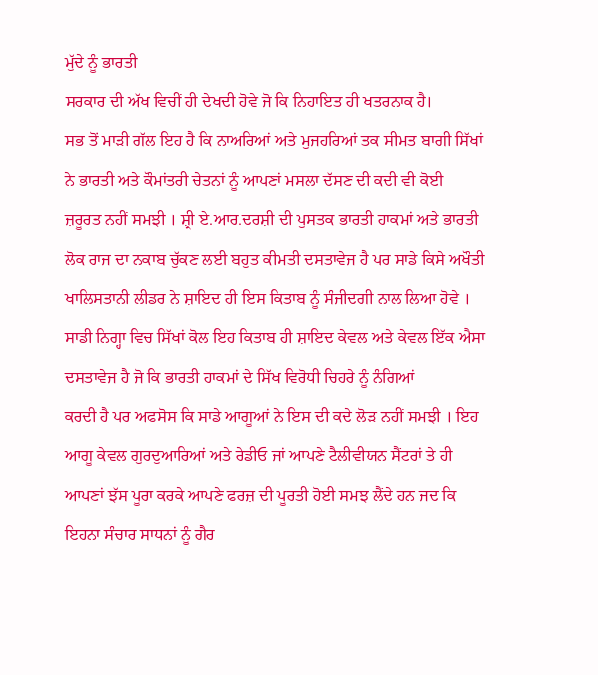ਮੁੱਦੇ ਨੂੰ ਭਾਰਤੀ
ਸਰਕਾਰ ਦੀ ਅੱਖ ਵਿਚੀਂ ਹੀ ਦੇਖਦੀ ਹੋਵੇ ਜੋ ਕਿ ਨਿਹਾਇਤ ਹੀ ਖਤਰਨਾਕ ਹੈ।
ਸਭ ਤੋਂ ਮਾੜੀ ਗੱਲ ਇਹ ਹੈ ਕਿ ਨਾਅਰਿਆਂ ਅਤੇ ਮੁਜਹਰਿਆਂ ਤਕ ਸੀਮਤ ਬਾਗੀ ਸਿੱਖਾਂ
ਨੇ ਭਾਰਤੀ ਅਤੇ ਕੌਮਾਂਤਰੀ ਚੇਤਨਾਂ ਨੂੰ ਆਪਣਾਂ ਮਸਲਾ ਦੱਸਣ ਦੀ ਕਦੀ ਵੀ ਕੋਈ
ਜ਼ਰੂਰਤ ਨਹੀਂ ਸਮਝੀ । ਸ਼੍ਰੀ ਏ.ਆਰ.ਦਰਸ਼ੀ ਦੀ ਪੁਸਤਕ ਭਾਰਤੀ ਹਾਕਮਾਂ ਅਤੇ ਭਾਰਤੀ
ਲੋਕ ਰਾਜ ਦਾ ਨਕਾਬ ਚੁੱਕਣ ਲਈ ਬਹੁਤ ਕੀਮਤੀ ਦਸਤਾਵੇਜ ਹੈ ਪਰ ਸਾਡੇ ਕਿਸੇ ਅਖੌਤੀ
ਖਾਲਿਸਤਾਨੀ ਲੀਡਰ ਨੇ ਸ਼ਾਇਦ ਹੀ ਇਸ ਕਿਤਾਬ ਨੂੰ ਸੰਜੀਦਗੀ ਨਾਲ ਲਿਆ ਹੋਵੇ ।
ਸਾਡੀ ਨਿਗ੍ਹਾ ਵਿਚ ਸਿੱਖਾਂ ਕੋਲ ਇਹ ਕਿਤਾਬ ਹੀ ਸ਼ਾਇਦ ਕੇਵਲ ਅਤੇ ਕੇਵਲ ਇੱਕ ਐਸਾ
ਦਸਤਾਵੇਜ ਹੈ ਜੋ ਕਿ ਭਾਰਤੀ ਹਾਕਮਾਂ ਦੇ ਸਿੱਖ ਵਿਰੋਧੀ ਚਿਹਰੇ ਨੂੰ ਨੰਗਿਆਂ
ਕਰਦੀ ਹੈ ਪਰ ਅਫਸੋਸ ਕਿ ਸਾਡੇ ਆਗੂਆਂ ਨੇ ਇਸ ਦੀ ਕਦੇ ਲੋੜ ਨਹੀਂ ਸਮਝੀ । ਇਹ
ਆਗੂ ਕੇਵਲ ਗੁਰਦੁਆਰਿਆਂ ਅਤੇ ਰੇਡੀਓ ਜਾਂ ਆਪਣੇ ਟੈਲੀਵੀਯਨ ਸੈਂਟਰਾਂ ਤੇ ਹੀ
ਆਪਣਾਂ ਝੱਸ ਪੂਰਾ ਕਰਕੇ ਆਪਣੇ ਫਰਜ਼ ਦੀ ਪੂਰਤੀ ਹੋਈ ਸਮਝ ਲੈਂਦੇ ਹਨ ਜਦ ਕਿ
ਇਹਨਾ ਸੰਚਾਰ ਸਾਧਨਾਂ ਨੂੰ ਗੈਰ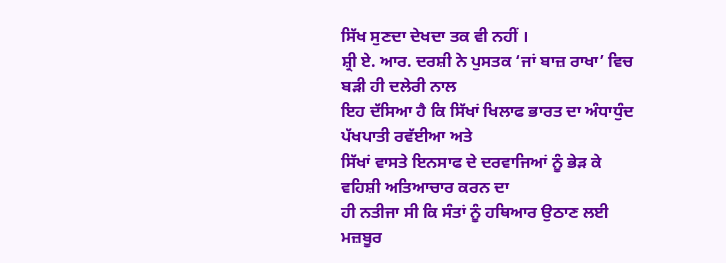ਸਿੱਖ ਸੁਣਦਾ ਦੇਖਦਾ ਤਕ ਵੀ ਨਹੀਂ ।
ਸ਼੍ਰੀ ਏ. ਆਰ. ਦਰਸ਼ੀ ਨੇ ਪੁਸਤਕ ‘ਜਾਂ ਬਾਜ਼ ਰਾਖਾ’ ਵਿਚ ਬੜੀ ਹੀ ਦਲੇਰੀ ਨਾਲ
ਇਹ ਦੱਸਿਆ ਹੈ ਕਿ ਸਿੱਖਾਂ ਖਿਲਾਫ ਭਾਰਤ ਦਾ ਅੰਧਾਧੁੰਦ ਪੱਖਪਾਤੀ ਰਵੱਈਆ ਅਤੇ
ਸਿੱਖਾਂ ਵਾਸਤੇ ਇਨਸਾਫ ਦੇ ਦਰਵਾਜਿਆਂ ਨੂੰ ਭੇੜ ਕੇ ਵਹਿਸ਼ੀ ਅਤਿਆਚਾਰ ਕਰਨ ਦਾ
ਹੀ ਨਤੀਜਾ ਸੀ ਕਿ ਸੰਤਾਂ ਨੂੰ ਹਥਿਆਰ ਉਠਾਣ ਲਈ ਮਜ਼ਬੂਰ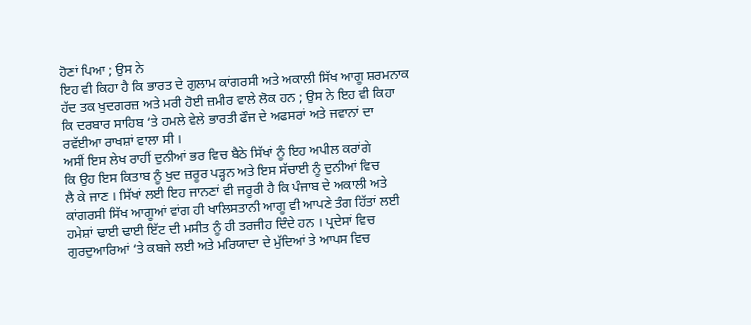ਹੋਣਾਂ ਪਿਆ ; ਉਸ ਨੇ
ਇਹ ਵੀ ਕਿਹਾ ਹੈ ਕਿ ਭਾਰਤ ਦੇ ਗੁਲਾਮ ਕਾਂਗਰਸੀ ਅਤੇ ਅਕਾਲੀ ਸਿੱਖ ਆਗੂ ਸ਼ਰਮਨਾਕ
ਹੱਦ ਤਕ ਖੁਦਗਰਜ਼ ਅਤੇ ਮਰੀ ਹੋਈ ਜ਼ਮੀਰ ਵਾਲੇ ਲੋਕ ਹਨ ; ਉਸ ਨੇ ਇਹ ਵੀ ਕਿਹਾ
ਕਿ ਦਰਬਾਰ ਸਾਹਿਬ ‘ਤੇ ਹਮਲੇ ਵੇਲੇ ਭਾਰਤੀ ਫੌਜ ਦੇ ਅਫਸਰਾਂ ਅਤੇ ਜਵਾਨਾਂ ਦਾ
ਰਵੱਈਆ ਰਾਖਸ਼ਾਂ ਵਾਲਾ ਸੀ ।
ਅਸੀਂ ਇਸ ਲੇਖ ਰਾਹੀਂ ਦੁਨੀਆਂ ਭਰ ਵਿਚ ਬੈਠੇ ਸਿੱਖਾਂ ਨੂੰ ਇਹ ਅਪੀਲ ਕਰਾਂਗੇ
ਕਿ ਉਹ ਇਸ ਕਿਤਾਬ ਨੂੰ ਖੁਦ ਜ਼ਰੂਰ ਪੜ੍ਹਨ ਅਤੇ ਇਸ ਸੱਚਾਈ ਨੂੰ ਦੁਨੀਆਂ ਵਿਚ
ਲੈ ਕੇ ਜਾਣ । ਸਿੱਖਾਂ ਲਈ ਇਹ ਜਾਨਣਾਂ ਵੀ ਜਰੂਰੀ ਹੈ ਕਿ ਪੰਜਾਬ ਦੇ ਅਕਾਲੀ ਅਤੇ
ਕਾਂਗਰਸੀ ਸਿੱਖ ਆਗੂਆਂ ਵਾਂਗ ਹੀ ਖਾਲਿਸਤਾਨੀ ਆਗੂ ਵੀ ਆਪਣੇ ਤੰਗ ਹਿੱਤਾਂ ਲਈ
ਹਮੇਸ਼ਾਂ ਢਾਈ ਢਾਈ ਇੱਟ ਦੀ ਮਸੀਤ ਨੂੰ ਹੀ ਤਰਜੀਹ ਦਿੰਦੇ ਹਨ । ਪ੍ਰਦੇਸਾਂ ਵਿਚ
ਗੁਰਦੁਆਰਿਆਂ ‘ਤੇ ਕਬਜੇ ਲਈ ਅਤੇ ਮਰਿਯਾਦਾ ਦੇ ਮੁੱਦਿਆਂ ਤੇ ਆਪਸ ਵਿਚ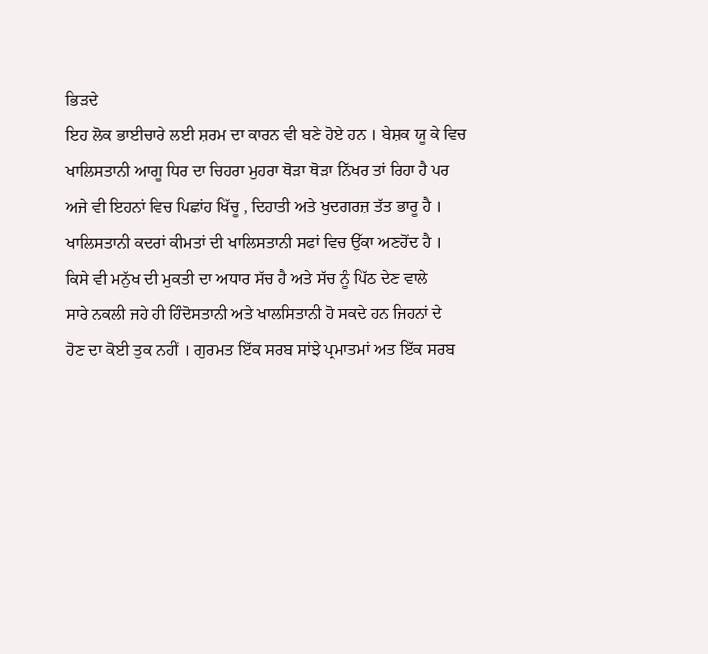ਭਿੜਦੇ
ਇਹ ਲੋਕ ਭਾਈਚਾਰੇ ਲਈ ਸ਼ਰਮ ਦਾ ਕਾਰਨ ਵੀ ਬਣੇ ਹੋਏ ਹਨ । ਬੇਸ਼ਕ ਯੂ ਕੇ ਵਿਚ
ਖਾਲਿਸਤਾਨੀ ਆਗੂ ਧਿਰ ਦਾ ਚਿਹਰਾ ਮੁਹਰਾ ਥੋੜਾ ਥੋੜਾ ਨਿੱਖਰ ਤਾਂ ਰਿਹਾ ਹੈ ਪਰ
ਅਜੇ ਵੀ ਇਹਨਾਂ ਵਿਚ ਪਿਛਾਂਹ ਖਿੱਚੂ , ਦਿਹਾਤੀ ਅਤੇ ਖੁਦਗਰਜ਼ ਤੱਤ ਭਾਰੂ ਹੈ ।
ਖਾਲਿਸਤਾਨੀ ਕਦਰਾਂ ਕੀਮਤਾਂ ਦੀ ਖਾਲਿਸਤਾਨੀ ਸਫਾਂ ਵਿਚ ਉੱਕਾ ਅਣਹੋਂਦ ਹੈ ।
ਕਿਸੇ ਵੀ ਮਨੁੱਖ ਦੀ ਮੁਕਤੀ ਦਾ ਅਧਾਰ ਸੱਚ ਹੈ ਅਤੇ ਸੱਚ ਨੂੰ ਪਿੱਠ ਦੇਣ ਵਾਲੇ
ਸਾਰੇ ਨਕਲੀ ਜਹੇ ਹੀ ਹਿੰਦੋਸਤਾਨੀ ਅਤੇ ਖਾਲਸਿਤਾਨੀ ਹੋ ਸਕਦੇ ਹਨ ਜਿਹਨਾਂ ਦੇ
ਹੋਣ ਦਾ ਕੋਈ ਤੁਕ ਨਹੀਂ । ਗੁਰਮਤ ਇੱਕ ਸਰਬ ਸਾਂਝੇ ਪ੍ਰਮਾਤਮਾਂ ਅਤ ਇੱਕ ਸਰਬ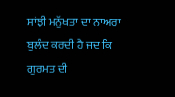ਸਾਂਝੀ ਮਨੁੱਖਤਾ ਦਾ ਨਾਅਰਾ ਬੁਲੰਦ ਕਰਦੀ ਹੈ ਜਦ ਕਿ ਗੁਰਮਤ ਦੀ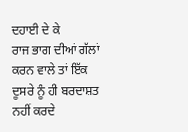ਦਹਾਈ ਦੇ ਕੇ
ਰਾਜ ਭਾਗ ਦੀਆਂ ਗੱਲਾਂ ਕਰਨ ਵਾਲੇ ਤਾਂ ਇੱਕ ਦੂਸਰੇ ਨੂੰ ਹੀ ਬਰਦਾਸ਼ਤ ਨਹੀਂ ਕਰਦੇ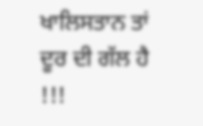ਖਾਲਿਸਤਾਨ ਤਾਂ ਦੂਰ ਦੀ ਗੱਲ ਹੈ !!!